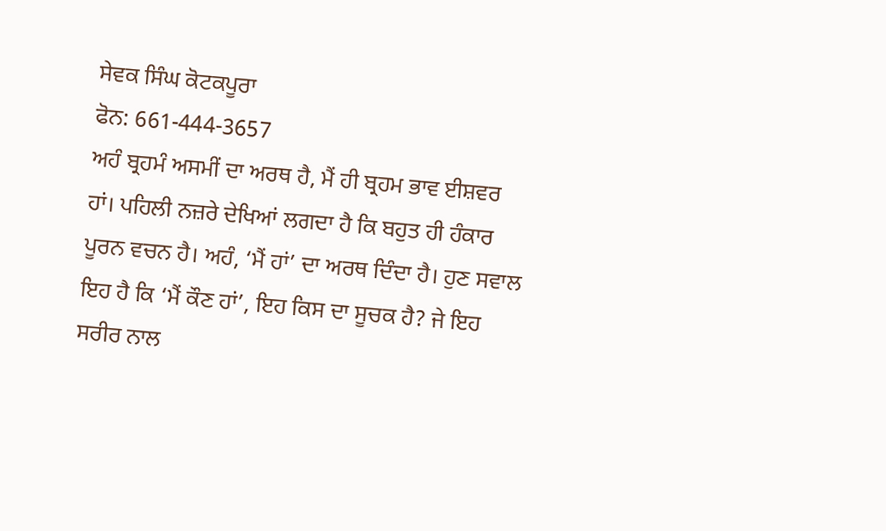ਸੇਵਕ ਸਿੰਘ ਕੋਟਕਪੂਰਾ
ਫੋਨ: 661-444-3657
ਅਹੰ ਬ੍ਰਹਮੰ ਅਸਮੀਂ ਦਾ ਅਰਥ ਹੈ, ਮੈਂ ਹੀ ਬ੍ਰਹਮ ਭਾਵ ਈਸ਼ਵਰ ਹਾਂ। ਪਹਿਲੀ ਨਜ਼ਰੇ ਦੇਖਿਆਂ ਲਗਦਾ ਹੈ ਕਿ ਬਹੁਤ ਹੀ ਹੰਕਾਰ ਪੂਰਨ ਵਚਨ ਹੈ। ਅਹੰ, ‘ਮੈਂ ਹਾਂ’ ਦਾ ਅਰਥ ਦਿੰਦਾ ਹੈ। ਹੁਣ ਸਵਾਲ ਇਹ ਹੈ ਕਿ ‘ਮੈਂ ਕੌਣ ਹਾਂ’, ਇਹ ਕਿਸ ਦਾ ਸੂਚਕ ਹੈ? ਜੇ ਇਹ ਸਰੀਰ ਨਾਲ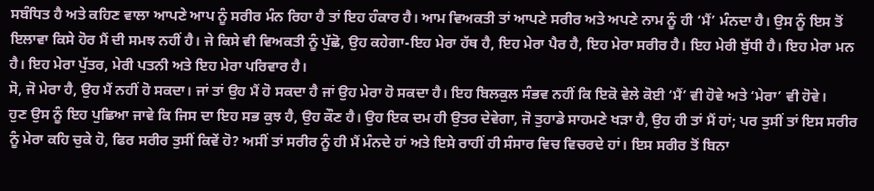ਸਬੰਧਿਤ ਹੈ ਅਤੇ ਕਹਿਣ ਵਾਲਾ ਆਪਣੇ ਆਪ ਨੂੰ ਸਰੀਰ ਮੰਨ ਰਿਹਾ ਹੈ ਤਾਂ ਇਹ ਹੰਕਾਰ ਹੈ। ਆਮ ਵਿਅਕਤੀ ਤਾਂ ਆਪਣੇ ਸਰੀਰ ਅਤੇ ਅਪਣੇ ਨਾਮ ਨੂੰ ਹੀ ‘ਮੈਂ’ ਮੰਨਦਾ ਹੈ। ਉਸ ਨੂੰ ਇਸ ਤੋਂ ਇਲਾਵਾ ਕਿਸੇ ਹੋਰ ਮੈਂ ਦੀ ਸਮਝ ਨਹੀਂ ਹੈ। ਜੇ ਕਿਸੇ ਵੀ ਵਿਅਕਤੀ ਨੂੰ ਪੁੱਛੋ, ਉਹ ਕਹੇਗਾ-ਇਹ ਮੇਰਾ ਹੱਥ ਹੈ, ਇਹ ਮੇਰਾ ਪੈਰ ਹੈ, ਇਹ ਮੇਰਾ ਸਰੀਰ ਹੈ। ਇਹ ਮੇਰੀ ਬੁੱਧੀ ਹੈ। ਇਹ ਮੇਰਾ ਮਨ ਹੈ। ਇਹ ਮੇਰਾ ਪੁੱਤਰ, ਮੇਰੀ ਪਤਨੀ ਅਤੇ ਇਹ ਮੇਰਾ ਪਰਿਵਾਰ ਹੈ।
ਸੋ, ਜੋ ਮੇਰਾ ਹੈ, ਉਹ ਮੈਂ ਨਹੀਂ ਹੋ ਸਕਦਾ। ਜਾਂ ਤਾਂ ਉਹ ਮੈਂ ਹੋ ਸਕਦਾ ਹੈ ਜਾਂ ਉਹ ਮੇਰਾ ਹੋ ਸਕਦਾ ਹੈ। ਇਹ ਬਿਲਕੁਲ ਸੰਭਵ ਨਹੀਂ ਕਿ ਇਕੋ ਵੇਲੇ ਕੋਈ ‘ਮੈਂ’ ਵੀ ਹੋਵੇ ਅਤੇ ‘ਮੇਰਾ’ ਵੀ ਹੋਵੇ।
ਹੁਣ ਉਸ ਨੂੰ ਇਹ ਪੁਛਿਆ ਜਾਵੇ ਕਿ ਜਿਸ ਦਾ ਇਹ ਸਭ ਕੁਝ ਹੈ, ਉਹ ਕੌਣ ਹੈ। ਉਹ ਇਕ ਦਮ ਹੀ ਉਤਰ ਦੇਵੇਗਾ, ਜੋ ਤੁਹਾਡੇ ਸਾਹਮਣੇ ਖੜਾ ਹੈ, ਉਹ ਹੀ ਤਾਂ ਮੈਂ ਹਾਂ; ਪਰ ਤੁਸੀਂ ਤਾਂ ਇਸ ਸਰੀਰ ਨੂੰ ਮੇਰਾ ਕਹਿ ਚੁਕੇ ਹੋ, ਫਿਰ ਸਰੀਰ ਤੁਸੀਂ ਕਿਵੇਂ ਹੋ? ਅਸੀਂ ਤਾਂ ਸਰੀਰ ਨੂੰ ਹੀ ਮੈਂ ਮੰਨਦੇ ਹਾਂ ਅਤੇ ਇਸੇ ਰਾਹੀਂ ਹੀ ਸੰਸਾਰ ਵਿਚ ਵਿਚਰਦੇ ਹਾਂ। ਇਸ ਸਰੀਰ ਤੋਂ ਬਿਨਾ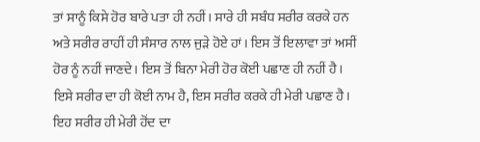ਤਾਂ ਸਾਨੂੰ ਕਿਸੇ ਹੋਰ ਬਾਰੇ ਪਤਾ ਹੀ ਨਹੀਂ। ਸਾਰੇ ਹੀ ਸਬੰਧ ਸਰੀਰ ਕਰਕੇ ਹਨ ਅਤੇ ਸਰੀਰ ਰਾਹੀਂ ਹੀ ਸੰਸਾਰ ਨਾਲ ਜੁੜੇ ਹੋਏ ਹਾਂ। ਇਸ ਤੋਂ ਇਲਾਵਾ ਤਾਂ ਅਸੀਂ ਹੋਰ ਨੂੰ ਨਹੀਂ ਜਾਣਦੇ। ਇਸ ਤੋਂ ਬਿਨਾ ਮੇਰੀ ਹੋਰ ਕੋਈ ਪਛਾਣ ਹੀ ਨਹੀਂ ਹੈ। ਇਸੇ ਸਰੀਰ ਦਾ ਹੀ ਕੋਈ ਨਾਮ ਹੈ, ਇਸ ਸਰੀਰ ਕਰਕੇ ਹੀ ਮੇਰੀ ਪਛਾਣ ਹੈ। ਇਹ ਸਰੀਰ ਹੀ ਮੇਰੀ ਹੋਂਦ ਦਾ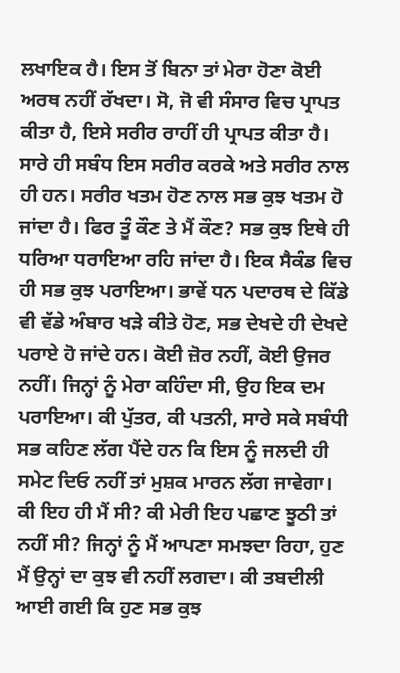ਲਖਾਇਕ ਹੈ। ਇਸ ਤੋਂ ਬਿਨਾ ਤਾਂ ਮੇਰਾ ਹੋਣਾ ਕੋਈ ਅਰਥ ਨਹੀਂ ਰੱਖਦਾ। ਸੋ, ਜੋ ਵੀ ਸੰਸਾਰ ਵਿਚ ਪ੍ਰਾਪਤ ਕੀਤਾ ਹੈ, ਇਸੇ ਸਰੀਰ ਰਾਹੀਂ ਹੀ ਪ੍ਰਾਪਤ ਕੀਤਾ ਹੈ।
ਸਾਰੇ ਹੀ ਸਬੰਧ ਇਸ ਸਰੀਰ ਕਰਕੇ ਅਤੇ ਸਰੀਰ ਨਾਲ ਹੀ ਹਨ। ਸਰੀਰ ਖਤਮ ਹੋਣ ਨਾਲ ਸਭ ਕੁਝ ਖਤਮ ਹੋ ਜਾਂਦਾ ਹੈ। ਫਿਰ ਤੂੰ ਕੌਣ ਤੇ ਮੈਂ ਕੌਣ? ਸਭ ਕੁਝ ਇਥੇ ਹੀ ਧਰਿਆ ਧਰਾਇਆ ਰਹਿ ਜਾਂਦਾ ਹੈ। ਇਕ ਸੈਕੰਡ ਵਿਚ ਹੀ ਸਭ ਕੁਝ ਪਰਾਇਆ। ਭਾਵੇਂ ਧਨ ਪਦਾਰਥ ਦੇ ਕਿੱਡੇ ਵੀ ਵੱਡੇ ਅੰਬਾਰ ਖੜੇ ਕੀਤੇ ਹੋਣ, ਸਭ ਦੇਖਦੇ ਹੀ ਦੇਖਦੇ ਪਰਾਏ ਹੋ ਜਾਂਦੇ ਹਨ। ਕੋਈ ਜ਼ੋਰ ਨਹੀਂ, ਕੋਈ ਉਜਰ ਨਹੀਂ। ਜਿਨ੍ਹਾਂ ਨੂੰ ਮੇਰਾ ਕਹਿੰਦਾ ਸੀ, ਉਹ ਇਕ ਦਮ ਪਰਾਇਆ। ਕੀ ਪੁੱਤਰ, ਕੀ ਪਤਨੀ, ਸਾਰੇ ਸਕੇ ਸਬੰਧੀ ਸਭ ਕਹਿਣ ਲੱਗ ਪੈਂਦੇ ਹਨ ਕਿ ਇਸ ਨੂੰ ਜਲਦੀ ਹੀ ਸਮੇਟ ਦਿਓ ਨਹੀਂ ਤਾਂ ਮੁਸ਼ਕ ਮਾਰਨ ਲੱਗ ਜਾਵੇਗਾ।
ਕੀ ਇਹ ਹੀ ਮੈਂ ਸੀ? ਕੀ ਮੇਰੀ ਇਹ ਪਛਾਣ ਝੂਠੀ ਤਾਂ ਨਹੀਂ ਸੀ? ਜਿਨ੍ਹਾਂ ਨੂੰ ਮੈਂ ਆਪਣਾ ਸਮਝਦਾ ਰਿਹਾ, ਹੁਣ ਮੈਂ ਉਨ੍ਹਾਂ ਦਾ ਕੁਝ ਵੀ ਨਹੀਂ ਲਗਦਾ। ਕੀ ਤਬਦੀਲੀ ਆਈ ਗਈ ਕਿ ਹੁਣ ਸਭ ਕੁਝ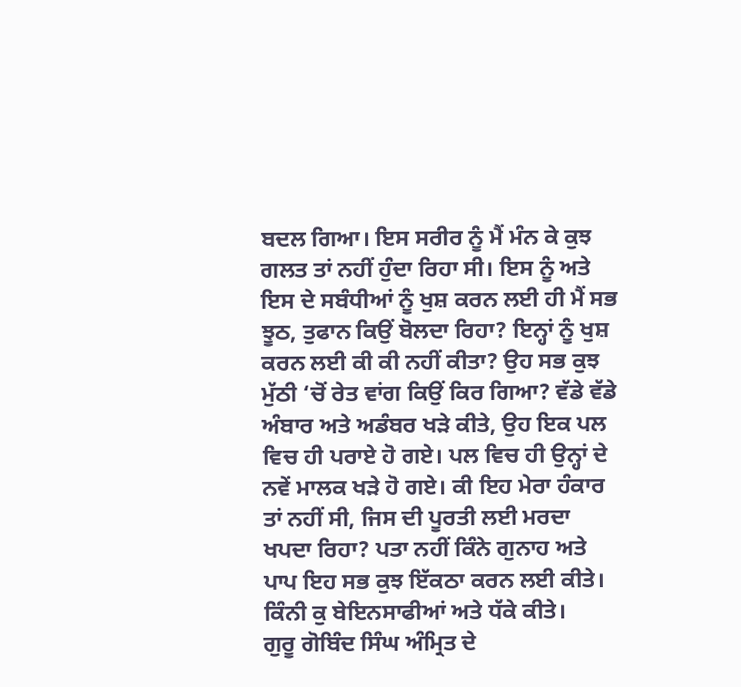ਬਦਲ ਗਿਆ। ਇਸ ਸਰੀਰ ਨੂੰ ਮੈਂ ਮੰਨ ਕੇ ਕੁਝ ਗਲਤ ਤਾਂ ਨਹੀਂ ਹੁੰਦਾ ਰਿਹਾ ਸੀ। ਇਸ ਨੂੰ ਅਤੇ ਇਸ ਦੇ ਸਬੰਧੀਆਂ ਨੂੰ ਖੁਸ਼ ਕਰਨ ਲਈ ਹੀ ਮੈਂ ਸਭ ਝੂਠ, ਤੁਫਾਨ ਕਿਉਂ ਬੋਲਦਾ ਰਿਹਾ? ਇਨ੍ਹਾਂ ਨੂੰ ਖੁਸ਼ ਕਰਨ ਲਈ ਕੀ ਕੀ ਨਹੀਂ ਕੀਤਾ? ਉਹ ਸਭ ਕੁਝ ਮੁੱਠੀ ‘ਚੋਂ ਰੇਤ ਵਾਂਗ ਕਿਉਂ ਕਿਰ ਗਿਆ? ਵੱਡੇ ਵੱਡੇ ਅੰਬਾਰ ਅਤੇ ਅਡੰਬਰ ਖੜੇ ਕੀਤੇ, ਉਹ ਇਕ ਪਲ ਵਿਚ ਹੀ ਪਰਾਏ ਹੋ ਗਏ। ਪਲ ਵਿਚ ਹੀ ਉਨ੍ਹਾਂ ਦੇ ਨਵੇਂ ਮਾਲਕ ਖੜੇ ਹੋ ਗਏ। ਕੀ ਇਹ ਮੇਰਾ ਹੰਕਾਰ ਤਾਂ ਨਹੀਂ ਸੀ, ਜਿਸ ਦੀ ਪੂਰਤੀ ਲਈ ਮਰਦਾ ਖਪਦਾ ਰਿਹਾ? ਪਤਾ ਨਹੀਂ ਕਿੰਨੇ ਗੁਨਾਹ ਅਤੇ ਪਾਪ ਇਹ ਸਭ ਕੁਝ ਇੱਕਠਾ ਕਰਨ ਲਈ ਕੀਤੇ। ਕਿੰਨੀ ਕੁ ਬੇਇਨਸਾਫੀਆਂ ਅਤੇ ਧੱਕੇ ਕੀਤੇ।
ਗੁਰੂ ਗੋਬਿੰਦ ਸਿੰਘ ਅੰਮ੍ਰਿਤ ਦੇ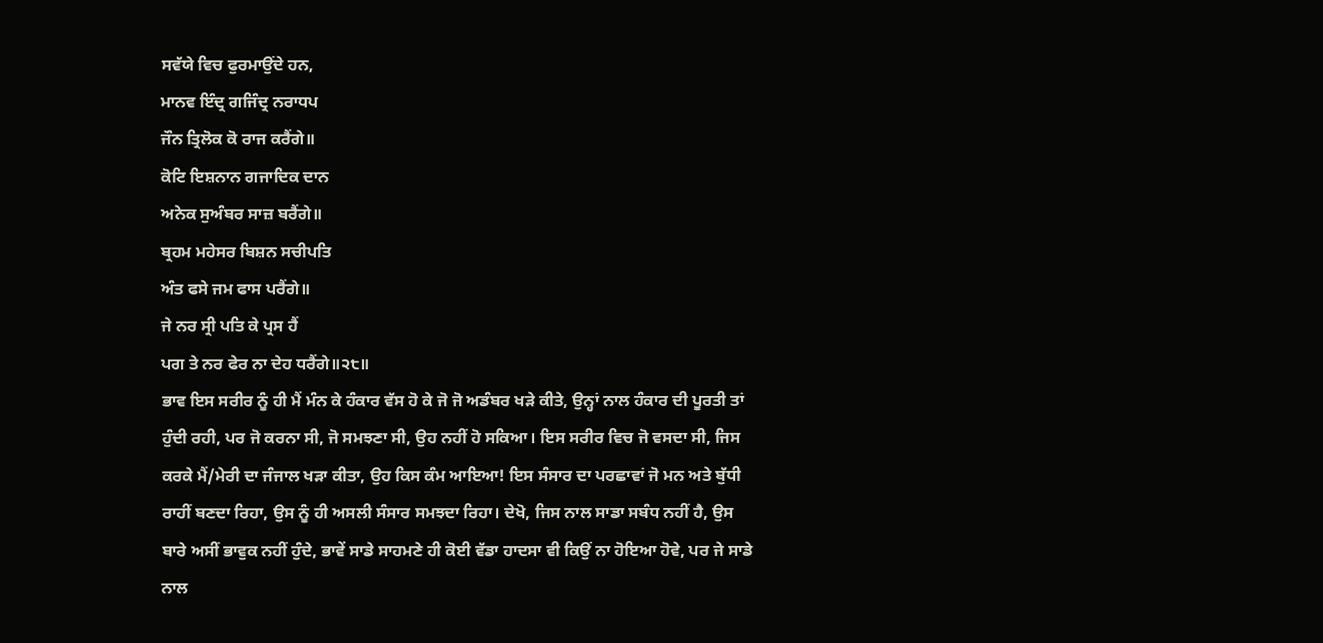ਸਵੱਯੇ ਵਿਚ ਫੁਰਮਾਉਂਦੇ ਹਨ,
ਮਾਨਵ ਇੰਦ੍ਰ ਗਜਿੰਦ੍ਰ ਨਰਾਧਪ
ਜੌਨ ਤ੍ਰਿਲੋਕ ਕੋ ਰਾਜ ਕਰੈਂਗੇ॥
ਕੋਟਿ ਇਸ਼ਨਾਨ ਗਜਾਦਿਕ ਦਾਨ
ਅਨੇਕ ਸੁਅੰਬਰ ਸਾਜ਼ ਬਰੈਂਗੇ॥
ਬ੍ਰਹਮ ਮਹੇਸਰ ਬਿਸ਼ਨ ਸਚੀਪਤਿ
ਅੰਤ ਫਸੇ ਜਮ ਫਾਸ ਪਰੈਂਗੇ॥
ਜੇ ਨਰ ਸ੍ਰੀ ਪਤਿ ਕੇ ਪ੍ਰਸ ਹੈਂ
ਪਗ ਤੇ ਨਰ ਫੇਰ ਨਾ ਦੇਹ ਧਰੈਂਗੇ॥੨੮॥
ਭਾਵ ਇਸ ਸਰੀਰ ਨੂੰ ਹੀ ਮੈਂ ਮੰਨ ਕੇ ਹੰਕਾਰ ਵੱਸ ਹੋ ਕੇ ਜੋ ਜੋ ਅਡੰਬਰ ਖੜੇ ਕੀਤੇ, ਉਨ੍ਹਾਂ ਨਾਲ ਹੰਕਾਰ ਦੀ ਪੂਰਤੀ ਤਾਂ ਹੁੰਦੀ ਰਹੀ, ਪਰ ਜੋ ਕਰਨਾ ਸੀ, ਜੋ ਸਮਝਣਾ ਸੀ, ਉਹ ਨਹੀਂ ਹੋ ਸਕਿਆ। ਇਸ ਸਰੀਰ ਵਿਚ ਜੋ ਵਸਦਾ ਸੀ, ਜਿਸ ਕਰਕੇ ਮੈਂ/ਮੇਰੀ ਦਾ ਜੰਜਾਲ ਖੜਾ ਕੀਤਾ, ਉਹ ਕਿਸ ਕੰਮ ਆਇਆ! ਇਸ ਸੰਸਾਰ ਦਾ ਪਰਛਾਵਾਂ ਜੋ ਮਨ ਅਤੇ ਬੁੱਧੀ ਰਾਹੀਂ ਬਣਦਾ ਰਿਹਾ, ਉਸ ਨੂੰ ਹੀ ਅਸਲੀ ਸੰਸਾਰ ਸਮਝਦਾ ਰਿਹਾ। ਦੇਖੋ, ਜਿਸ ਨਾਲ ਸਾਡਾ ਸਬੰਧ ਨਹੀਂ ਹੈ, ਉਸ ਬਾਰੇ ਅਸੀਂ ਭਾਵੁਕ ਨਹੀਂ ਹੁੰਦੇ, ਭਾਵੇਂ ਸਾਡੇ ਸਾਹਮਣੇ ਹੀ ਕੋਈ ਵੱਡਾ ਹਾਦਸਾ ਵੀ ਕਿਉਂ ਨਾ ਹੋਇਆ ਹੋਵੇ, ਪਰ ਜੇ ਸਾਡੇ ਨਾਲ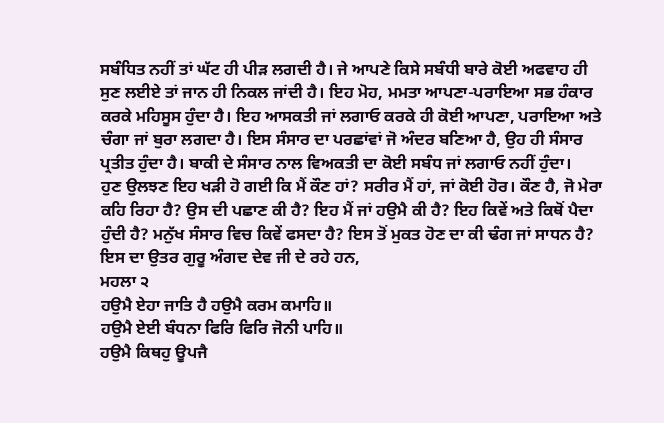ਸਬੰਧਿਤ ਨਹੀਂ ਤਾਂ ਘੱਟ ਹੀ ਪੀੜ ਲਗਦੀ ਹੈ। ਜੇ ਆਪਣੇ ਕਿਸੇ ਸਬੰਧੀ ਬਾਰੇ ਕੋਈ ਅਫਵਾਹ ਹੀ ਸੁਣ ਲਈਏ ਤਾਂ ਜਾਨ ਹੀ ਨਿਕਲ ਜਾਂਦੀ ਹੈ। ਇਹ ਮੋਹ, ਮਮਤਾ ਆਪਣਾ-ਪਰਾਇਆ ਸਭ ਹੰਕਾਰ ਕਰਕੇ ਮਹਿਸੂਸ ਹੁੰਦਾ ਹੈ। ਇਹ ਆਸਕਤੀ ਜਾਂ ਲਗਾਓ ਕਰਕੇ ਹੀ ਕੋਈ ਆਪਣਾ, ਪਰਾਇਆ ਅਤੇ ਚੰਗਾ ਜਾਂ ਬੁਰਾ ਲਗਦਾ ਹੈ। ਇਸ ਸੰਸਾਰ ਦਾ ਪਰਛਾਂਵਾਂ ਜੋ ਅੰਦਰ ਬਣਿਆ ਹੈ, ਉਹ ਹੀ ਸੰਸਾਰ ਪ੍ਰਤੀਤ ਹੁੰਦਾ ਹੈ। ਬਾਕੀ ਦੇ ਸੰਸਾਰ ਨਾਲ ਵਿਅਕਤੀ ਦਾ ਕੋਈ ਸਬੰਧ ਜਾਂ ਲਗਾਓ ਨਹੀਂ ਹੁੰਦਾ।
ਹੁਣ ਉਲਝਣ ਇਹ ਖੜੀ ਹੋ ਗਈ ਕਿ ਮੈਂ ਕੌਣ ਹਾਂ? ਸਰੀਰ ਮੈਂ ਹਾਂ, ਜਾਂ ਕੋਈ ਹੋਰ। ਕੌਣ ਹੈ, ਜੋ ਮੇਰਾ ਕਹਿ ਰਿਹਾ ਹੈ? ਉਸ ਦੀ ਪਛਾਣ ਕੀ ਹੈ? ਇਹ ਮੈਂ ਜਾਂ ਹਉਮੈ ਕੀ ਹੈ? ਇਹ ਕਿਵੇਂ ਅਤੇ ਕਿਥੋਂ ਪੈਦਾ ਹੁੰਦੀ ਹੈ? ਮਨੁੱਖ ਸੰਸਾਰ ਵਿਚ ਕਿਵੇਂ ਫਸਦਾ ਹੈ? ਇਸ ਤੋਂ ਮੁਕਤ ਹੋਣ ਦਾ ਕੀ ਢੰਗ ਜਾਂ ਸਾਧਨ ਹੈ? ਇਸ ਦਾ ਉਤਰ ਗੁਰੂ ਅੰਗਦ ਦੇਵ ਜੀ ਦੇ ਰਹੇ ਹਨ,
ਮਹਲਾ ੨
ਹਉਮੈ ਏਹਾ ਜਾਤਿ ਹੈ ਹਉਮੈ ਕਰਮ ਕਮਾਹਿ॥
ਹਉਮੈ ਏਈ ਬੰਧਨਾ ਫਿਰਿ ਫਿਰਿ ਜੋਨੀ ਪਾਹਿ॥
ਹਉਮੈ ਕਿਥਹੁ ਊਪਜੈ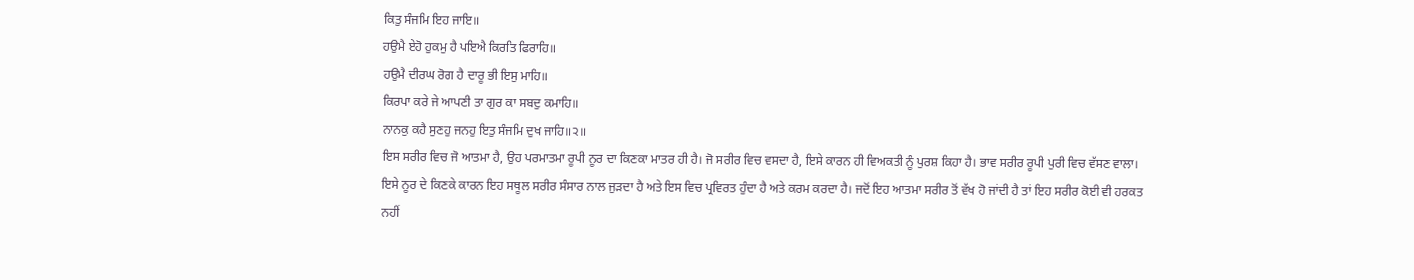ਕਿਤੁ ਸੰਜਮਿ ਇਹ ਜਾਇ॥
ਹਉਮੈ ਏਹੋ ਹੁਕਮੁ ਹੈ ਪਇਐ ਕਿਰਤਿ ਫਿਰਾਹਿ॥
ਹਉਮੈ ਦੀਰਘ ਰੋਗ ਹੈ ਦਾਰੂ ਭੀ ਇਸੁ ਮਾਹਿ॥
ਕਿਰਪਾ ਕਰੇ ਜੇ ਆਪਣੀ ਤਾ ਗੁਰ ਕਾ ਸਬਦੁ ਕਮਾਹਿ॥
ਨਾਨਕੁ ਕਹੈ ਸੁਣਹੁ ਜਨਹੁ ਇਤੁ ਸੰਜਮਿ ਦੁਖ ਜਾਹਿ॥੨॥
ਇਸ ਸਰੀਰ ਵਿਚ ਜੋ ਆਤਮਾ ਹੈ, ਉਹ ਪਰਮਾਤਮਾ ਰੂਪੀ ਨੂਰ ਦਾ ਕਿਣਕਾ ਮਾਤਰ ਹੀ ਹੈ। ਜੋ ਸਰੀਰ ਵਿਚ ਵਸਦਾ ਹੈ, ਇਸੇ ਕਾਰਨ ਹੀ ਵਿਅਕਤੀ ਨੂੰ ਪੁਰਸ਼ ਕਿਹਾ ਹੈ। ਭਾਵ ਸਰੀਰ ਰੂਪੀ ਪੁਰੀ ਵਿਚ ਵੱਸਣ ਵਾਲਾ। ਇਸੇ ਨੂਰ ਦੇ ਕਿਣਕੇ ਕਾਰਨ ਇਹ ਸਥੂਲ ਸਰੀਰ ਸੰਸਾਰ ਨਾਲ ਜੁੜਦਾ ਹੈ ਅਤੇ ਇਸ ਵਿਚ ਪ੍ਰਵਿਰਤ ਹੁੰਦਾ ਹੈ ਅਤੇ ਕਰਮ ਕਰਦਾ ਹੈ। ਜਦੋਂ ਇਹ ਆਤਮਾ ਸਰੀਰ ਤੋਂ ਵੱਖ ਹੋ ਜਾਂਦੀ ਹੈ ਤਾਂ ਇਹ ਸਰੀਰ ਕੋਈ ਵੀ ਹਰਕਤ ਨਹੀਂ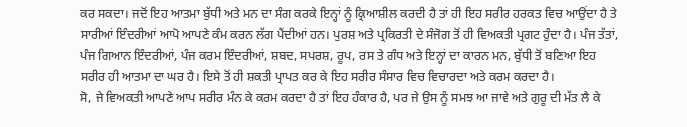ਕਰ ਸਕਦਾ। ਜਦੋਂ ਇਹ ਆਤਮਾ ਬੁੱਧੀ ਅਤੇ ਮਨ ਦਾ ਸੰਗ ਕਰਕੇ ਇਨ੍ਹਾਂ ਨੂੰ ਕ੍ਰਿਆਸ਼ੀਲ ਕਰਦੀ ਹੈ ਤਾਂ ਹੀ ਇਹ ਸਰੀਰ ਹਰਕਤ ਵਿਚ ਆਉਂਦਾ ਹੈ ਤੇ ਸਾਰੀਆਂ ਇੰਦਰੀਆਂ ਆਪੋ ਆਪਣੇ ਕੰਮ ਕਰਨ ਲੱਗ ਪੈਂਦੀਆਂ ਹਨ। ਪੁਰਸ਼ ਅਤੇ ਪ੍ਰਕਿਰਤੀ ਦੇ ਸੰਜੋਗ ਤੋਂ ਹੀ ਵਿਅਕਤੀ ਪ੍ਰਗਟ ਹੁੰਦਾ ਹੈ। ਪੰਜ ਤੱਤਾਂ, ਪੰਜ ਗਿਆਨ ਇੰਦਰੀਆਂ, ਪੰਜ ਕਰਮ ਇੰਦਰੀਆਂ, ਸ਼ਬਦ, ਸਪਰਸ਼, ਰੂਪ, ਰਸ ਤੇ ਗੰਧ ਅਤੇ ਇਨ੍ਹਾਂ ਦਾ ਕਾਰਨ ਮਨ, ਬੁੱਧੀ ਤੋਂ ਬਣਿਆ ਇਹ ਸਰੀਰ ਹੀ ਆਤਮਾ ਦਾ ਘਰ ਹੈ। ਇਸੇ ਤੋਂ ਹੀ ਸ਼ਕਤੀ ਪ੍ਰਾਪਤ ਕਰ ਕੇ ਇਹ ਸਰੀਰ ਸੰਸਾਰ ਵਿਚ ਵਿਚਾਰਦਾ ਅਤੇ ਕਰਮ ਕਰਦਾ ਹੈ।
ਸੋ, ਜੇ ਵਿਅਕਤੀ ਆਪਣੇ ਆਪ ਸਰੀਰ ਮੰਨ ਕੇ ਕਰਮ ਕਰਦਾ ਹੈ ਤਾਂ ਇਹ ਹੰਕਾਰ ਹੈ, ਪਰ ਜੇ ਉਸ ਨੂੰ ਸਮਝ ਆ ਜਾਵੇ ਅਤੇ ਗੁਰੂ ਦੀ ਮੱਤ ਲੈ ਕੇ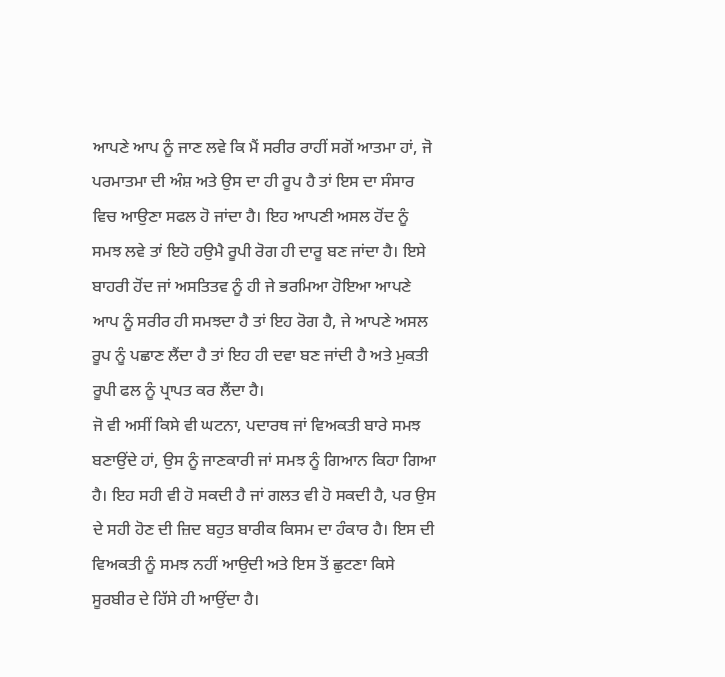ਆਪਣੇ ਆਪ ਨੂੰ ਜਾਣ ਲਵੇ ਕਿ ਮੈਂ ਸਰੀਰ ਰਾਹੀਂ ਸਗੋਂ ਆਤਮਾ ਹਾਂ, ਜੋ ਪਰਮਾਤਮਾ ਦੀ ਅੰਸ਼ ਅਤੇ ਉਸ ਦਾ ਹੀ ਰੂਪ ਹੈ ਤਾਂ ਇਸ ਦਾ ਸੰਸਾਰ ਵਿਚ ਆਉਣਾ ਸਫਲ ਹੋ ਜਾਂਦਾ ਹੈ। ਇਹ ਆਪਣੀ ਅਸਲ ਹੋਂਦ ਨੂੰ ਸਮਝ ਲਵੇ ਤਾਂ ਇਹੋ ਹਉਮੈ ਰੂਪੀ ਰੋਗ ਹੀ ਦਾਰੂ ਬਣ ਜਾਂਦਾ ਹੈ। ਇਸੇ ਬਾਹਰੀ ਹੋਂਦ ਜਾਂ ਅਸਤਿਤਵ ਨੂੰ ਹੀ ਜੇ ਭਰਮਿਆ ਹੋਇਆ ਆਪਣੇ ਆਪ ਨੂੰ ਸਰੀਰ ਹੀ ਸਮਝਦਾ ਹੈ ਤਾਂ ਇਹ ਰੋਗ ਹੈ, ਜੇ ਆਪਣੇ ਅਸਲ ਰੂਪ ਨੂੰ ਪਛਾਣ ਲੈਂਦਾ ਹੈ ਤਾਂ ਇਹ ਹੀ ਦਵਾ ਬਣ ਜਾਂਦੀ ਹੈ ਅਤੇ ਮੁਕਤੀ ਰੂਪੀ ਫਲ ਨੂੰ ਪ੍ਰਾਪਤ ਕਰ ਲੈਂਦਾ ਹੈ।
ਜੋ ਵੀ ਅਸੀਂ ਕਿਸੇ ਵੀ ਘਟਨਾ, ਪਦਾਰਥ ਜਾਂ ਵਿਅਕਤੀ ਬਾਰੇ ਸਮਝ ਬਣਾਉਂਦੇ ਹਾਂ, ਉਸ ਨੂੰ ਜਾਣਕਾਰੀ ਜਾਂ ਸਮਝ ਨੂੰ ਗਿਆਨ ਕਿਹਾ ਗਿਆ ਹੈ। ਇਹ ਸਹੀ ਵੀ ਹੋ ਸਕਦੀ ਹੈ ਜਾਂ ਗਲਤ ਵੀ ਹੋ ਸਕਦੀ ਹੈ, ਪਰ ਉਸ ਦੇ ਸਹੀ ਹੋਣ ਦੀ ਜ਼ਿਦ ਬਹੁਤ ਬਾਰੀਕ ਕਿਸਮ ਦਾ ਹੰਕਾਰ ਹੈ। ਇਸ ਦੀ ਵਿਅਕਤੀ ਨੂੰ ਸਮਝ ਨਹੀਂ ਆਉਦੀ ਅਤੇ ਇਸ ਤੋਂ ਛੁਟਣਾ ਕਿਸੇ ਸੂਰਬੀਰ ਦੇ ਹਿੱਸੇ ਹੀ ਆਉਂਦਾ ਹੈ।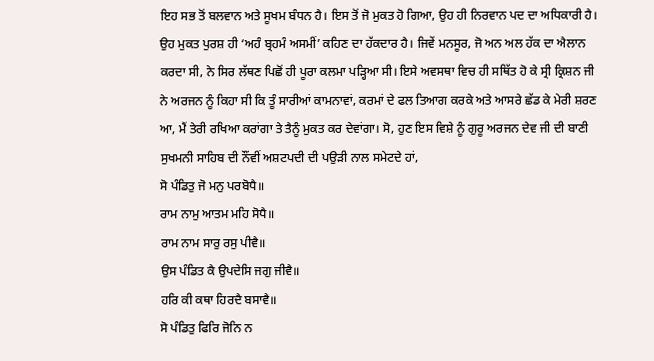ਇਹ ਸਭ ਤੋਂ ਬਲਵਾਨ ਅਤੇ ਸੂਖਮ ਬੰਧਨ ਹੈ। ਇਸ ਤੋਂ ਜੋ ਮੁਕਤ ਹੋ ਗਿਆ, ਉਹ ਹੀ ਨਿਰਵਾਨ ਪਦ ਦਾ ਅਧਿਕਾਰੀ ਹੈ। ਉਹ ਮੁਕਤ ਪੁਰਸ਼ ਹੀ ‘ਅਹੰ ਬ੍ਰਹਮੰ ਅਸਮੀਂ’ ਕਹਿਣ ਦਾ ਹੱਕਦਾਰ ਹੈ। ਜਿਵੇਂ ਮਨਸੂਰ, ਜੋ ਅਨ ਅਲ ਹੱਕ ਦਾ ਐਲਾਨ ਕਰਦਾ ਸੀ, ਨੇ ਸਿਰ ਲੱਥਣ ਪਿਛੋਂ ਹੀ ਪੂਰਾ ਕਲਮਾ ਪੜ੍ਹਿਆ ਸੀ। ਇਸੇ ਅਵਸਥਾ ਵਿਚ ਹੀ ਸਥਿੱਤ ਹੋ ਕੇ ਸ੍ਰੀ ਕ੍ਰਿਸ਼ਨ ਜੀ ਨੇ ਅਰਜਨ ਨੂੰ ਕਿਹਾ ਸੀ ਕਿ ਤੂੰ ਸਾਰੀਆਂ ਕਾਮਨਾਵਾਂ, ਕਰਮਾਂ ਦੇ ਫਲ ਤਿਆਗ ਕਰਕੇ ਅਤੇ ਆਸਰੇ ਛੱਡ ਕੇ ਮੇਰੀ ਸ਼ਰਣ ਆ, ਮੈਂ ਤੇਰੀ ਰਖਿਆ ਕਰਾਂਗਾ ਤੇ ਤੈਨੂੰ ਮੁਕਤ ਕਰ ਦੇਵਾਂਗਾ। ਸੋ, ਹੁਣ ਇਸ ਵਿਸ਼ੇ ਨੂੰ ਗੁਰੂ ਅਰਜਨ ਦੇਵ ਜੀ ਦੀ ਬਾਣੀ ਸੁਖਮਨੀ ਸਾਹਿਬ ਦੀ ਨੌਂਵੀਂ ਅਸ਼ਟਪਦੀ ਦੀ ਪਉੜੀ ਨਾਲ ਸਮੇਟਦੇ ਹਾਂ,
ਸੋ ਪੰਡਿਤੁ ਜੋ ਮਨੁ ਪਰਬੋਧੈ॥
ਰਾਮ ਨਾਮੁ ਆਤਮ ਮਹਿ ਸੋਧੈ॥
ਰਾਮ ਨਾਮ ਸਾਰੁ ਰਸੁ ਪੀਵੈ॥
ਉਸ ਪੰਡਿਤ ਕੈ ਉਪਦੇਸਿ ਜਗੁ ਜੀਵੈ॥
ਹਰਿ ਕੀ ਕਥਾ ਹਿਰਦੈ ਬਸਾਵੈ॥
ਸੋ ਪੰਡਿਤੁ ਫਿਰਿ ਜੋਨਿ ਨ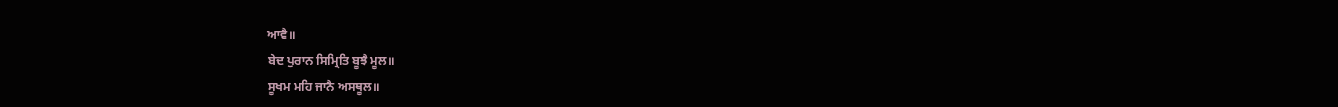ਆਵੈ॥
ਬੇਦ ਪੁਰਾਨ ਸਿਮ੍ਰਿਤਿ ਬੂਝੈ ਮੂਲ॥
ਸੂਖਮ ਮਹਿ ਜਾਨੈ ਅਸਥੂਲ॥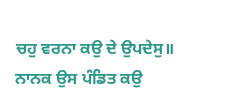ਚਹੁ ਵਰਨਾ ਕਉ ਦੇ ਉਪਦੇਸੁ॥
ਨਾਨਕ ਉਸ ਪੰਡਿਤ ਕਉ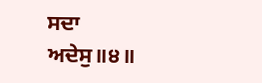ਸਦਾ ਅਦੇਸੁ॥੪॥